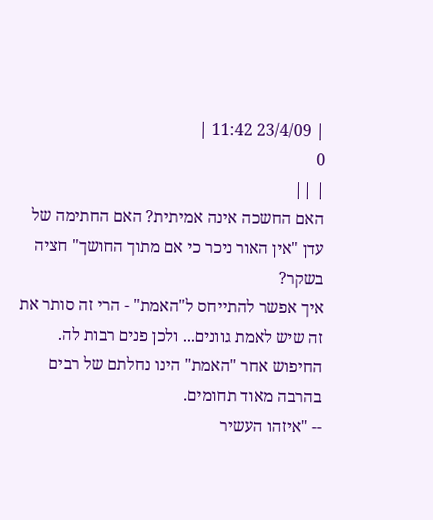| 23/4/09 11:42 |
0
| ||
האם החשכה אינה אמיתית? האם החתימה של עדן "אין האור ניכר כי אם מתוך החושך" חציה בשקר?
איך אפשר להתייחס ל"האמת" - הרי זה סותר את זה שיש לאמת גוונים... ולכן פנים רבות לה.
החיפוש אחר "האמת" הינו נחלתם של רבים בהרבה מאוד תחומים.
-- "איזהו העשיר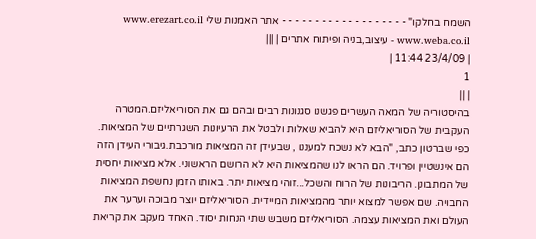השמח בחלקו" - - - - - - - - - - - - - - - - - - - אתר האמנות שלי www.erezart.co.il www.weba.co.il - עיצוב,בניה ופיתוח אתרים | |||
| 23/4/09 11:44 |
1
| ||
בהיסטוריה של המאה העשרים פגשנו סגנונות רבים ובהם גם את הסוריאליזם.המטרה העקבית של הסוריאליזם היא להביא שאלות ולבטל את הרעיונות השגרתיים של המציאות. כפי שברטון כתב, "הבא לא נשכח למעננו , שבעידן זה המציאות מורכבת.גיבורי העידן הזה הם אינשטיין ופרויד. הם הראו לנו שהמציאות היא לא הרושם הראשוני. אלא מציאות יחסית של המתבונן. הריבונות של הרוח והשכל...זוהי מציאות יתר. באותו הזמן נחשפת המציאות החבויה. שם אפשר למצוא יותר מהמציאות המיידית. הסוריאליזם יוצר מבוכה וערער את העולם ואת המציאות עצמה. הסוריאליזם משבש שתי הנחות יסוד. האחד מעקב את קריאת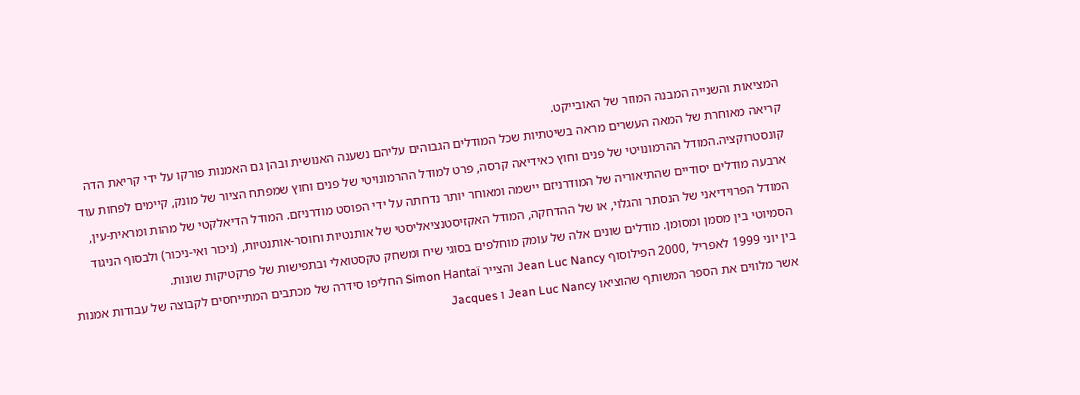המציאות והשנייה המבנה המוזר של האובייקט.
קריאה מאוחרת של המאה העשרים מראה בשיטתיות שכל המודלים הגבוהים עליהם נשענה האנושית ובהן גם האמנות פורקו על ידי קריאת הדה קונסטרוקציה.המודל ההרמונויטי של פנים וחוץ כאידיאה קרסה, פרט למודל ההרמונויטי של פנים וחוץ שמפתח הציור של מונק, קיימים לפחות עוד ארבעה מודלים יסודיים שהתיאוריה של המודרניזם יישמה ומאוחר יותר נדחתה על ידי הפוסט מודרניזם. המודל הדיאלקטי של מהות ומראית-עין, המודל הפרוידיאני של הנסתר והגלוי, או של ההדחקה, המודל האקזיסטנציאליסטי של אותנטיות וחוסר-אותנטיות, (ניכור ואי-ניכור) ולבסוף הניגוד הסמיוטי בין מסמן ומסומן. מודלים שונים אלה של עומק מוחלפים בסוגי שיח ומשחק טקסטואלי ובתפישות של פרקטיקות שונות.
בין יוני 1999 לאפריל ,2000 הפילוסוף Jean Luc Nancy והצייר Simon Hantaï החליפו סידרה של מכתבים המתייחסים לקבוצה של עבודות אמנות אשר מלווים את הספר המשותף שהוציאו Jean Luc Nancy ו Jacques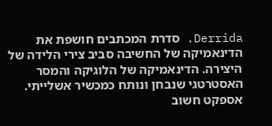Derrida. סדרת המכתבים חושפת את הדינאמיקה של החשיבה סביב צירי הלידה של היצירה. הדינאמיקה של הלוגיקה והמסר האסטרטגי שנבחן ונותח כמכשיר אשלייתי. אספקט חשוב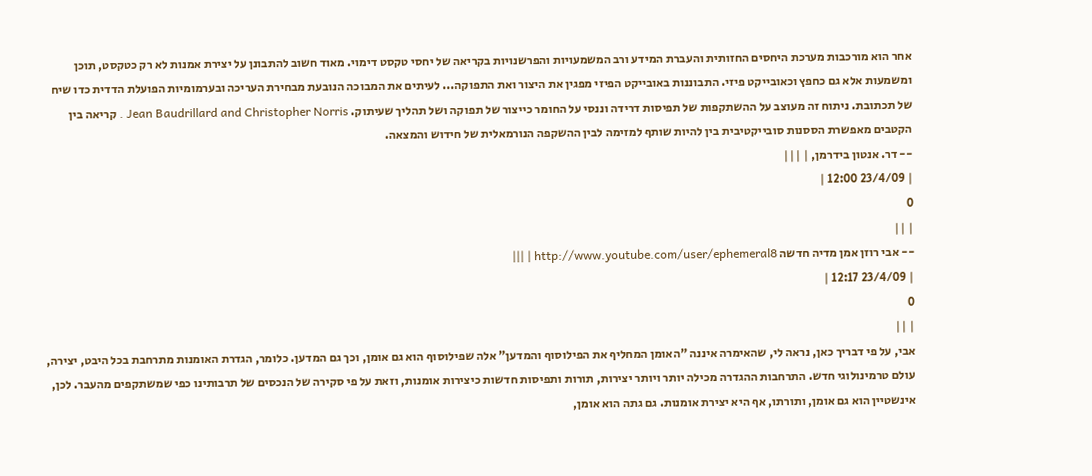אחר הוא מורכבות מערכת היחסים החזותית והעברת המידע ורב המשמעויות והפרשנויות בקריאה של יחסי טקסט דימוי. מאוד חשוב להתבונן על יצירת אמנות לא רק כטקסט, תוכן ומשמעות אלא גם כחפץ וכאובייקט פיזי. התבוננות באובייקט הפיזי מפגין את היצור ואת התפוקה... לעיתים את המבוכה הנובעת מבחירת העריכה ובערמומיות הפועלת הדדית כדו שיח של תכתובת. ניתוח זה מעוצב על ההשתקפות של תפיסות דרידה וננסי על החומר כייצור של תפוקה ושל תהליך שעיתוק. Jean Baudrillard and Christopher Norris . קריאה בין הקטבים מאפשרת הססנות סובייקטיבית בין להיות שותף למזימה לבין ההשקפה הנורמאלית של חידוש והמצאה.
-- דר. אנטון בידרמן, | |||
| 23/4/09 12:00 |
0
| ||
-- אבי רוזן אמן מדיה חדשה http://www.youtube.com/user/ephemeral8 | |||
| 23/4/09 12:17 |
0
| ||
אבי, על פי דבריך כאן, נראה לי, שהאימרה איננה "האומן המחליף את הפילוסוף והמדען" אלה שפילוסוף הוא גם אומן, וכך גם המדען. כלומר, הגדרת האומנות מתרחבת בכל היבט, יצירה, עולם טרמינולוגי חדש. התרחבות ההגדרה מכילה יותר ויותר יצירות, תורות ותפיסות חדשות כיצירות אומנות, וזאת על פי סקירה של הנכסים של תרבותינו כפי שמשתקפים מהעבר. לכן, אינשטיין הוא גם אומן, ותורתו, אף היא יצירת אומנות. גם גתה הוא אומן,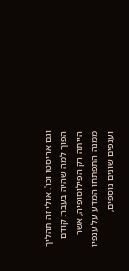וגם אריסטו וכו'. אולי זה תהליך הפוך למה שהיה בעבר: קודם הייתה רק הפילוסופיה, אשר ממנה התפתחו המדע על ענפיו וענפים שונים נוספים,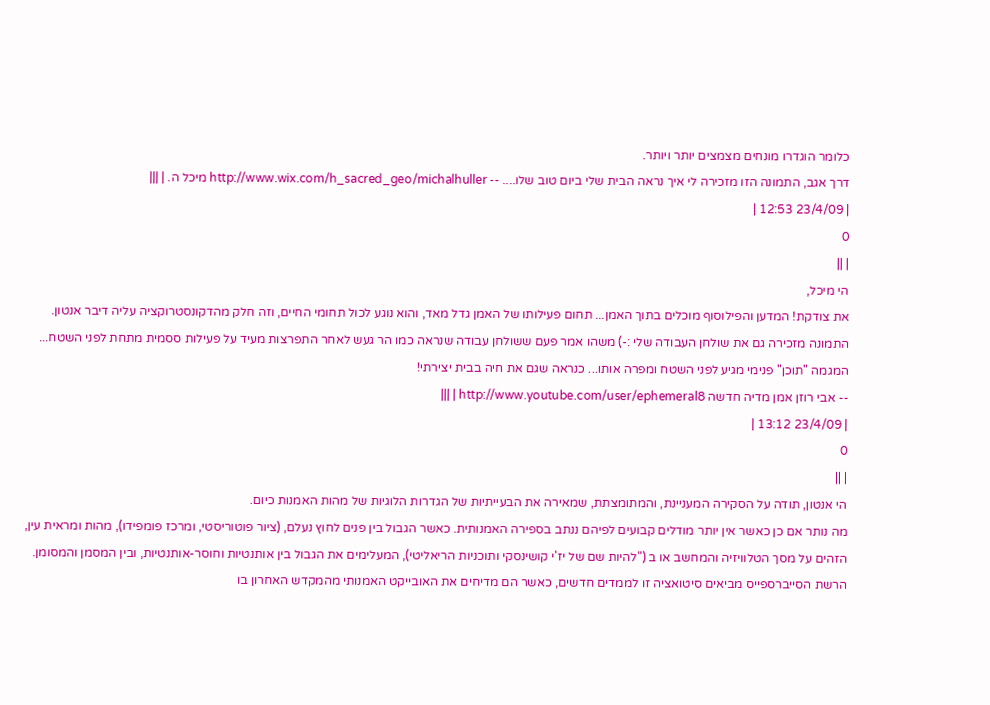כלומר הוגדרו מונחים מצמצים יותר ויותר.
דרך אגב, התמונה הזו מזכירה לי איך נראה הבית שלי ביום טוב שלו.... -- http://www.wix.com/h_sacred_geo/michalhuller מיכל ה. | |||
| 23/4/09 12:53 |
0
| ||
הי מיכל,
את צודקת! המדען והפילוסוף מוכלים בתוך האמן... תחום פעילותו של האמן גדל מאד, והוא נוגע לכול תחומי החיים, וזה חלק מהדקונסטרוקציה עליה דיבר אנטון. התמונה מזכירה גם את שולחן העבודה שלי :-) משהו אמר פעם ששולחן עבודה שנראה כמו הר געש לאחר התפרצות מעיד על פעילות ססמית מתחת לפני השטח... המגמה "תוכן" פנימי מגיע לפני השטח ומפרה אותו... כנראה שגם את חיה בבית יצירתי!
-- אבי רוזן אמן מדיה חדשה http://www.youtube.com/user/ephemeral8 | |||
| 23/4/09 13:12 |
0
| ||
הי אנטון, תודה על הסקירה המעניינת, והמתומצתת, שמאירה את הבעייתיות של הגדרות הלוגיות של מהות האמנות כיום.
מה נותר אם כן כאשר אין יותר מודלים קבועים לפיהם ננתב בספירה האמנותית. כאשר הגבול בין פנים לחוץ נעלם, (ציור פוטוריסטי, ומרכז פומפידו), מהות ומראית עין, הזהים על מסך הטלוויזיה והמחשב או ב ("להיות שם של יז'י קושינסקי ותוכניות הריאליטי), המעלימים את הגבול בין אותנטיות וחוסר-אותנטיות, ובין המסמן והמסומן. הרשת הסייברספייס מביאים סיטואציה זו לממדים חדשים, כאשר הם מדיחים את האובייקט האמנותי מהמקדש האחרון בו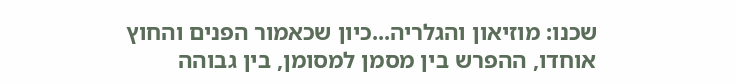שכנו: מוזיאון והגלריה...כיון שכאמור הפנים והחוץ אוחדו, ההפרש בין מסמן למסומן, בין גבוהה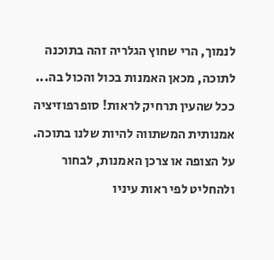לנמוך, הרי שחוץ הגלריה זהה בתוכנה לתוכה, מכאן האמנות בכול והכול בה... ככל שהעין תרחיק לראות! סופרפוזיציה אמנותית המשתווה להיות שלנו בתוכה. על הצופה או צרכן האמנות, לבחור ולהחליט לפי ראות עיניו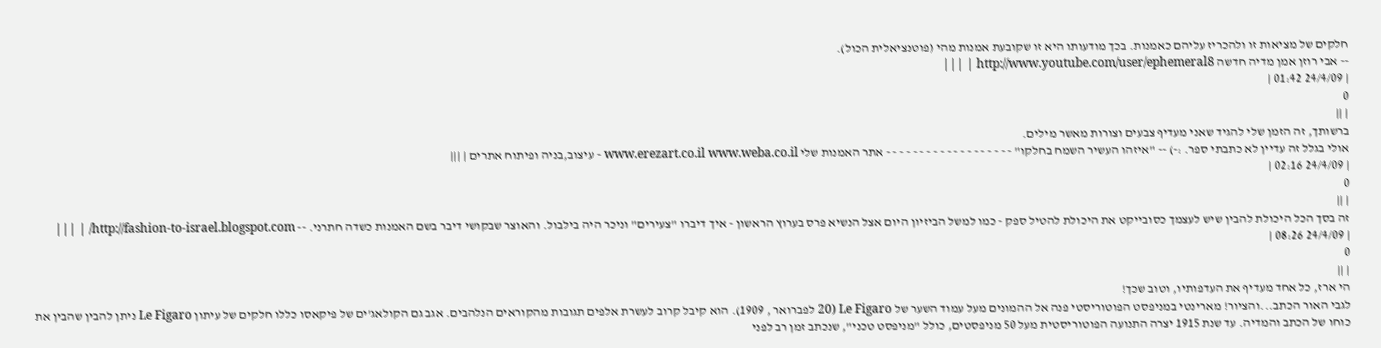חלקים של מציאות זו ולהכריז עליהם כאמנות. בכך מודעותו היא זו שקובעת אמנות מהי (פוטנציאלית הכול).
-- אבי רוזן אמן מדיה חדשה http://www.youtube.com/user/ephemeral8 | |||
| 24/4/09 01:42 |
0
| ||
ברשותך, זה הזמן שלי להגיד שאני מעדיף צבעים וצורות מאשר מילים.
אולי בגלל זה עדיין לא כתבתי ספר. :-) -- "איזהו העשיר השמח בחלקו" - - - - - - - - - - - - - - - - - - - אתר האמנות שלי www.erezart.co.il www.weba.co.il - עיצוב,בניה ופיתוח אתרים | |||
| 24/4/09 02:16 |
0
| ||
זה בסך הכל היכולת להבין שיש לעצמך כסובייקט את היכולת להטיל ספק - כמו למשל הביזיון היום אצל הנשיא פרס בערוץ הראשון - איך דיברו "צעירים" וניכר היה בילבול. והאוצר שבקושי דיבר בשם האמנות כשדה חתרני. -- http://fashion-to-israel.blogspot.com/ | |||
| 24/4/09 08:26 |
0
| ||
הי ארז, כל אחד מעדיף את העדפותיו, וטוב שכך!
לגבי האור הכתב...והציור! מארינטי במניפסט הפוטוריסטי פנה אל ההמונים מעל עמוד השער של Le Figaro (20 לפברואר , 1909). הוא קיבל קרוב לעשרת אלפים תגובות מהקוראים הנלהבים. אגב גם הקולאג'ים של פיקאסו כללו חלקים של עיתון Le Figaro ניתן להבין שהבין את כוחו של הכתב והמדיה. עד שנת 1915 יצרה התנועה הפוטוריסטית מעל 50 מניפסטים, כולל "מניפסט טכני", שנכתב זמן רב לפני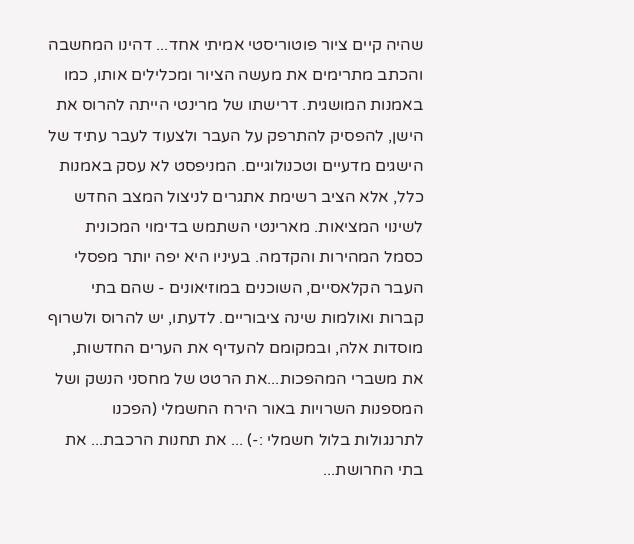שהיה קיים ציור פוטוריסטי אמיתי אחד... דהינו המחשבה והכתב מתרימים את מעשה הציור ומכלילים אותו, כמו באמנות המושגית. דרישתו של מרינטי הייתה להרוס את הישן, להפסיק להתרפק על העבר ולצעוד לעבר עתיד של הישגים מדעיים וטכנולוגיים. המניפסט לא עסק באמנות כלל, אלא הציב רשימת אתגרים לניצול המצב החדש לשינוי המציאות. מארינטי השתמש בדימוי המכונית כסמל המהירות והקדמה. בעיניו היא יפה יותר מפסלי העבר הקלאסיים, השוכנים במוזיאונים - שהם בתי קברות ואולמות שינה ציבוריים. לדעתו, יש להרוס ולשרוף מוסדות אלה, ובמקומם להעדיף את הערים החדשות, את משברי המהפכות...את הרטט של מחסני הנשק ושל המספנות השרויות באור הירח החשמלי (הפכנו לתרנגולות בלול חשמלי :-) ... את תחנות הרכבת... את בתי החרושת...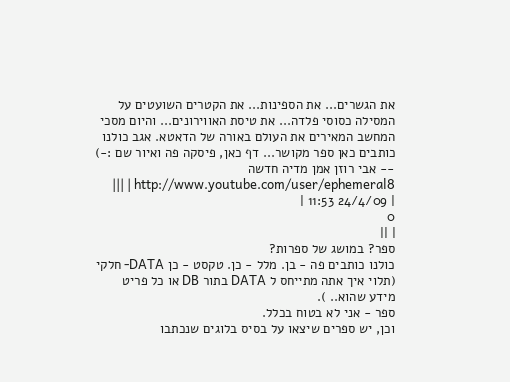את הגשרים... את הספינות... את הקטרים השועטים על המסילה כסוסי פלדה... את טיסת האווירונים... והיום מסכי המחשב המאירים את העולם באורה של הדאטא. אגב כולנו כותבים כאן ספר מקושר... דף כאן, פיסקה פה ואיור שם :-) -- אבי רוזן אמן מדיה חדשה http://www.youtube.com/user/ephemeral8 | |||
| 24/4/09 11:53 |
0
| ||
ספר? במושג של ספרות?
כולנו כותבים פה - בן. מלל - כן. טקסט - כן DATA- חלקי (תלוי איך אתה מתייחס ל DATA בתור DB או כל פריט מידע שהוא.. ).
ספר - אני לא בטוח בכלל.
וכן, יש ספרים שיצאו על בסיס בלוגים שנכתבו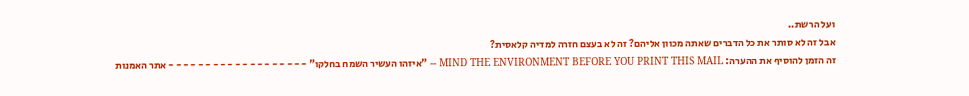ועל הרשת..
אבל זה לא סותר את כל הדברים שאתה מכוון אליהם? זה לא בעצם חזרה למדיה קלאסית?
זה הזמן להוסיף את ההערה: MIND THE ENVIRONMENT BEFORE YOU PRINT THIS MAIL -- "איזהו העשיר השמח בחלקו" - - - - - - - - - - - - - - - - - - - אתר האמנות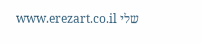שלי www.erezart.co.il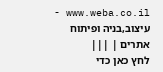www.weba.co.il - עיצוב,בניה ופיתוח אתרים | |||
לחץ כאן כדי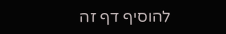להוסיף דף זה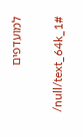למועדפים


/null/text_64k_1#